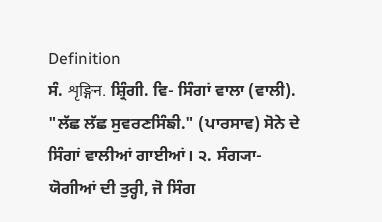Definition
ਸੰ. शृङ्गिन. ਸ਼੍ਰਿੰਗੀ. ਵਿ- ਸਿੰਗਾਂ ਵਾਲਾ (ਵਾਲੀ). "ਲੱਛ ਲੱਛ ਸੁਵਰਣਸਿੰਙੀ." (ਪਾਰਸਾਵ) ਸੋਨੇ ਦੇ ਸਿੰਗਾਂ ਵਾਲੀਆਂ ਗਾਈਆਂ। ੨. ਸੰਗ੍ਯਾ- ਯੋਗੀਆਂ ਦੀ ਤੁਰ੍ਹੀ, ਜੋ ਸਿੰਗ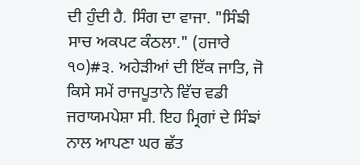ਦੀ ਹੁੰਦੀ ਹੈ. ਸਿੰਗ ਦਾ ਵਾਜਾ. "ਸਿੰਙੀ ਸਾਚ ਅਕਪਟ ਕੰਠਲਾ." (ਹਜਾਰੇ ੧੦)#੩. ਅਹੇੜੀਆਂ ਦੀ ਇੱਕ ਜਾਤਿ, ਜੋ ਕਿਸੇ ਸਮੇਂ ਰਾਜਪੂਤਾਨੇ ਵਿੱਚ ਵਡੀ ਜਰਾਯਮਪੇਸ਼ਾ ਸੀ. ਇਹ ਮ੍ਰਿਗਾਂ ਦੇ ਸਿੰਙਾਂ ਨਾਲ ਆਪਣਾ ਘਰ ਛੱਤ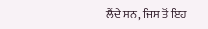ਲੈਂਦੇ ਸਨ, ਜਿਸ ਤੋਂ ਇਹ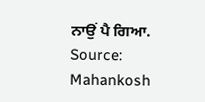ਨਾਉਂ ਪੈ ਗਿਆ.
Source: Mahankosh